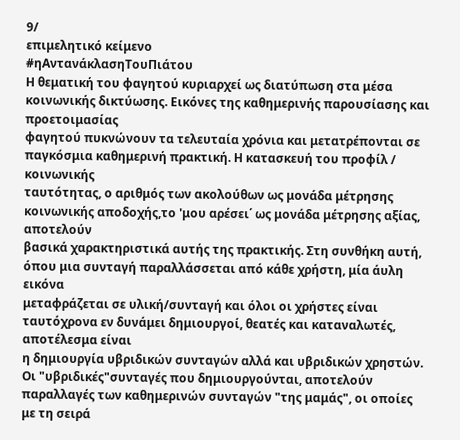9/
επιμελητικό κείμενο
#ηΑντανάκλασηΤουΠιάτου
Η θεματική του φαγητού κυριαρχεί ως διατύπωση στα μέσα κοινωνικής δικτύωσης. Εικόνες της καθημερινής παρουσίασης και προετοιμασίας
φαγητού πυκνώνουν τα τελευταία χρόνια και μετατρέπονται σε παγκόσμια καθημερινή πρακτική. Η κατασκευή του προφίλ / κοινωνικής
ταυτότητας, ο αριθμός των ακολούθων ως μονάδα μέτρησης κοινωνικής αποδοχής,το 'μου αρέσει΄ ως μονάδα μέτρησης αξίας, αποτελούν
βασικά χαρακτηριστικά αυτής της πρακτικής. Στη συνθήκη αυτή, όπου μια συνταγή παραλλάσσεται από κάθε χρήστη, μία άυλη εικόνα
μεταφράζεται σε υλική/συνταγή και όλοι οι χρήστες είναι ταυτόχρονα εν δυνάμει δημιουργοί, θεατές και καταναλωτές, αποτέλεσμα είναι
η δημιουργία υβριδικών συνταγών αλλά και υβριδικών χρηστών.
Οι "υβριδικές"συνταγές που δημιουργούνται, αποτελούν παραλλαγές των καθημερινών συνταγών "της μαμάς", οι οποίες με τη σειρά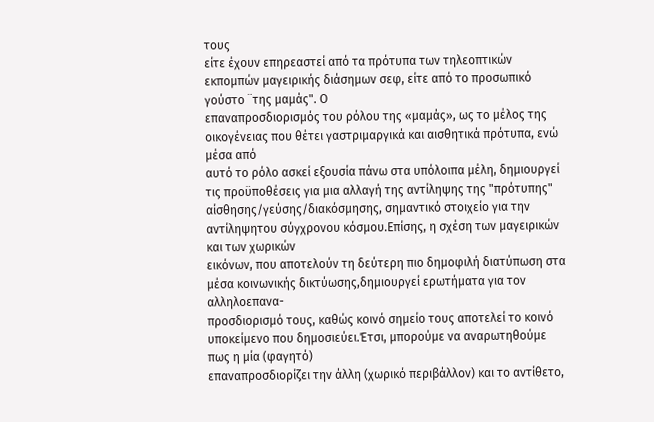τους
είτε έχουν επηρεαστεί από τα πρότυπα των τηλεοπτικών εκπομπών μαγειρικής διάσημων σεφ, είτε από το προσωπικό γούστο ¨της μαμάς". Ο
επαναπροσδιορισμός του ρόλου της «μαμάς», ως το μέλος της οικογένειας που θέτει γαστριμαργικά και αισθητικά πρότυπα, ενώ μέσα από
αυτό το ρόλο ασκεί εξουσία πάνω στα υπόλοιπα μέλη, δημιουργεί τις προϋποθέσεις για μια αλλαγή της αντίληψης της "πρότυπης"
αίσθησης/γεύσης/διακόσμησης, σημαντικό στοιχείο για την αντίληψητου σύγχρονου κόσμου.Επίσης, η σχέση των μαγειρικών και των χωρικών
εικόνων, που αποτελούν τη δεύτερη πιο δημοφιλή διατύπωση στα μέσα κοινωνικής δικτύωσης,δημιουργεί ερωτήματα για τον αλληλοεπανα-
προσδιορισμό τους, καθώς κοινό σημείο τους αποτελεί το κοινό υποκείμενο που δημοσιεύει.Έτσι, μπορούμε να αναρωτηθούμε πως η μία (φαγητό)
επαναπροσδιορίζει την άλλη (χωρικό περιβάλλον) και το αντίθετο,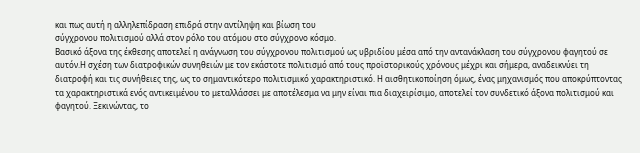και πως αυτή η αλληλεπίδραση επιδρά στην αντίληψη και βίωση του
σύγχρονου πολιτισμού αλλά στον ρόλο του ατόμου στο σύγχρονο κόσμο.
Βασικό άξονα της έκθεσης αποτελεί η ανάγνωση τoυ σύγχρονου πολιτισμού ως υβριδίου μέσα από την αντανάκλαση του σύγχρονου φαγητού σε
αυτόν.Η σχέση των διατροφικών συνηθειών με τον εκάστοτε πολιτισμό από τους προϊστορικούς χρόνους μέχρι και σήμερα, αναδεικνύει τη
διατροφή και τις συνήθειες της, ως το σημαντικότερο πολιτισμικό χαρακτηριστικό. Η αισθητικοποίηση όμως, ένας μηχανισμός που αποκρύπτοντας
τα χαρακτηριστικά ενός αντικειμένου το μεταλλάσσει με αποτέλεσμα να μην είναι πια διαχειρίσιμο, αποτελεί τον συνδετικό άξονα πολιτισμού και
φαγητού. Ξεκινώντας, το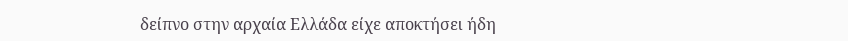δείπνο στην αρχαία Ελλάδα είχε αποκτήσει ήδη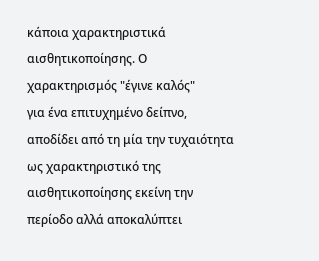κάποια χαρακτηριστικά αισθητικοποίησης. Ο χαρακτηρισμός "έγινε καλός"
για ένα επιτυχημένο δείπνο, αποδίδει από τη μία την τυχαιότητα ως χαρακτηριστικό της αισθητικοποίησης εκείνη την περίοδο αλλά αποκαλύπτει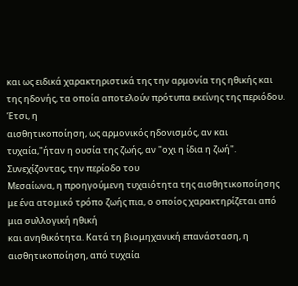και ως ειδικά χαρακτηριστικά της την αρμονία της ηθικής και της ηδονής, τα οποία αποτελούν πρότυπα εκείνης της περιόδου. Έτσι, η
αισθητικοποίηση, ως αρμονικός ηδονισμός, αν και τυχαία,"ήταν η ουσία της ζωής, αν "οχι η ίδια η ζωή". Συνεχίζοντας, την περίοδο του
Μεσαίωνα, η προηγούμενη τυχαιότητα της αισθητικοποίησης με ένα ατομικό τρόπο ζωής πια, ο οποίος χαρακτηρίζεται από μια συλλογική ηθική
και ανηθικότητα. Κατά τη βιομηχανική επανάσταση, η αισθητικοποίηση, από τυχαία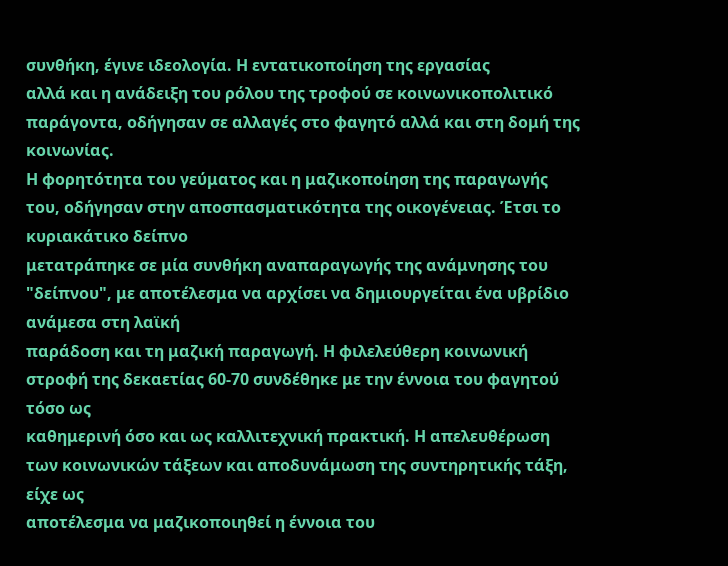συνθήκη, έγινε ιδεολογία. Η εντατικοποίηση της εργασίας
αλλά και η ανάδειξη του ρόλου της τροφού σε κοινωνικοπολιτικό παράγοντα, οδήγησαν σε αλλαγές στο φαγητό αλλά και στη δομή της κοινωνίας.
Η φορητότητα του γεύματος και η μαζικοποίηση της παραγωγής του, οδήγησαν στην αποσπασματικότητα της οικογένειας. Έτσι το κυριακάτικο δείπνο
μετατράπηκε σε μία συνθήκη αναπαραγωγής της ανάμνησης του "δείπνου", με αποτέλεσμα να αρχίσει να δημιουργείται ένα υβρίδιο ανάμεσα στη λαϊκή
παράδοση και τη μαζική παραγωγή. Η φιλελεύθερη κοινωνική στροφή της δεκαετίας 60-70 συνδέθηκε με την έννοια του φαγητού τόσο ως
καθημερινή όσο και ως καλλιτεχνική πρακτική. Η απελευθέρωση των κοινωνικών τάξεων και αποδυνάμωση της συντηρητικής τάξη, είχε ως
αποτέλεσμα να μαζικοποιηθεί η έννοια του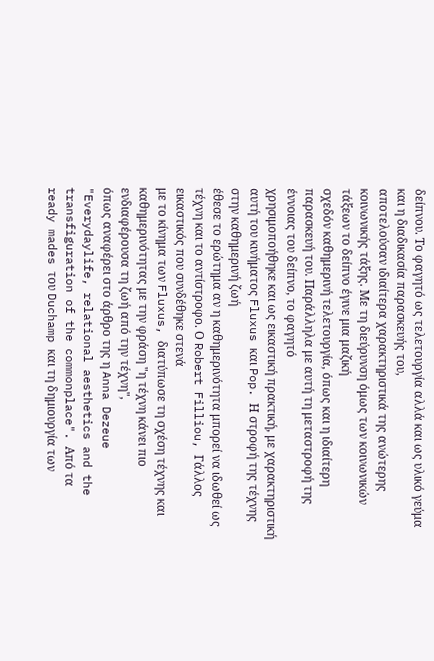δείπνου. Το φαγητό ως τελετουργία αλλά και ως υλικό γεύμα και η διαδικασία παρασκευής του,
αποτελούσαν ιδιαίτερα χαρακτηριστικά της ανώτερης κοινωνικής τάξης. Με τη διεύρυνση όμως των κοινωνικών τάξεων το δείπνο έγινε μια μαζική
σχεδόν καθημερινή τελετουργία, όπως και η ιδιαίτερη παρασκευή του. Παράλληλα με αυτή τη μεταστροφή της έννοιας του δείπνο, το φαγητό
χρησιμοποήθηκε και ως εικαστική πρακτική, με χαρακτηριστική αυτή του κινήματος Fluxus και Pop. Η στροφή της τέχνης στην καθημερινή ζωή
έθεσε το ερώτημα αν η καθημερινότητα μπορεί να ιδωθεί ως τέχνη και το αντίστροφο. Ο Robert Filliou, Γάλλος εικαστικός που συνδέθηκε στενά
με το κίνημα των Fluxus, διατύπωσε τη σχέση τέχνης και καθημερινότητας με την φράση "η τέχνη κάνει πιο ενδιαφέρουσα τη ζωή από την τέχνη",
όπως αναφέρει στο άρθρο της η Anna Dezeue "Everydaylife, relational aesthetics and the transfiguration of the commonplace". Από τα
ready mades του Duchamp και τη δημιουργία των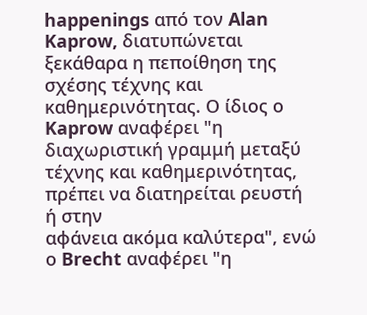happenings από τον Alan Kaprow, διατυπώνεται ξεκάθαρα η πεποίθηση της σχέσης τέχνης και
καθημερινότητας. Ο ίδιος ο Kaprow αναφέρει "η διαχωριστική γραμμή μεταξύ τέχνης και καθημερινότητας, πρέπει να διατηρείται ρευστή ή στην
αφάνεια ακόμα καλύτερα", ενώ ο Brecht αναφέρει "η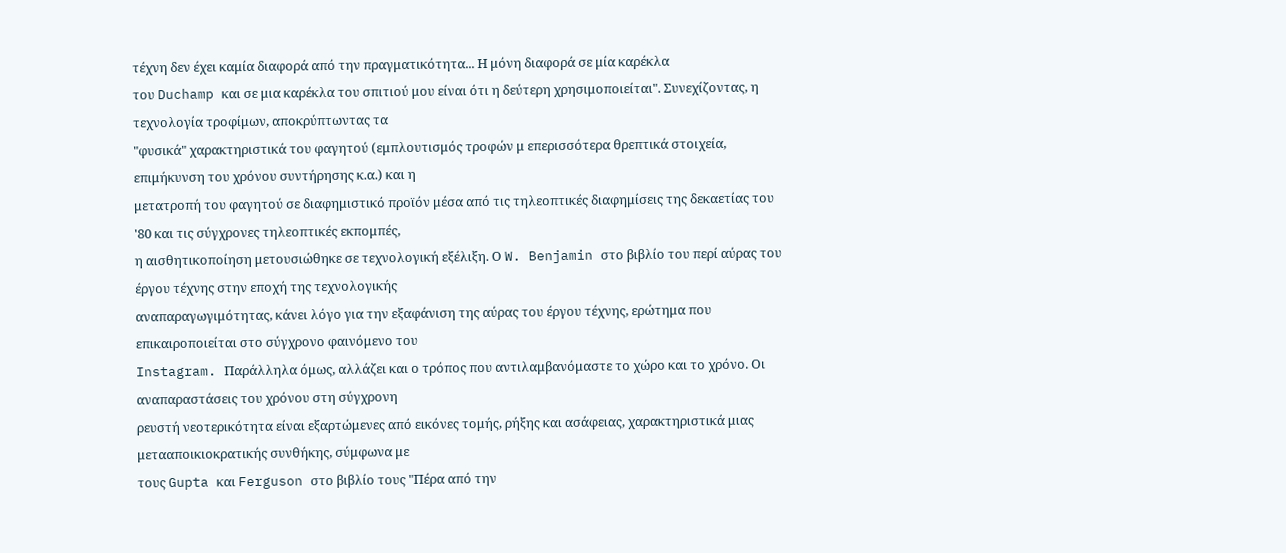τέχνη δεν έχει καμία διαφορά από την πραγματικότητα... Η μόνη διαφορά σε μία καρέκλα
του Duchamp και σε μια καρέκλα του σπιτιού μου είναι ότι η δεύτερη χρησιμοποιείται". Συνεχίζοντας, η τεχνολογία τροφίμων, αποκρύπτωντας τα
"φυσικά" χαρακτηριστικά του φαγητού (εμπλουτισμός τροφών μ επερισσότερα θρεπτικά στοιχεία, επιμήκυνση του χρόνου συντήρησης κ.α.) και η
μετατροπή του φαγητού σε διαφημιστικό προϊόν μέσα από τις τηλεοπτικές διαφημίσεις της δεκαετίας του '80 και τις σύγχρονες τηλεοπτικές εκπομπές,
η αισθητικοποίηση μετουσιώθηκε σε τεχνολογική εξέλιξη. Ο W. Benjamin στο βιβλίο του περί αύρας του έργου τέχνης στην εποχή της τεχνολογικής
αναπαραγωγιμότητας, κάνει λόγο για την εξαφάνιση της αύρας του έργου τέχνης, ερώτημα που επικαιροποιείται στο σύγχρονο φαινόμενο του
Instagram. Παράλληλα όμως, αλλάζει και ο τρόπος που αντιλαμβανόμαστε το χώρο και το χρόνο. Οι αναπαραστάσεις του χρόνου στη σύγχρονη
ρευστή νεοτερικότητα είναι εξαρτώμενες από εικόνες τομής, ρήξης και ασάφειας, χαρακτηριστικά μιας μετααποικιοκρατικής συνθήκης, σύμφωνα με
τους Gupta και Ferguson στο βιβλίο τους "Πέρα από την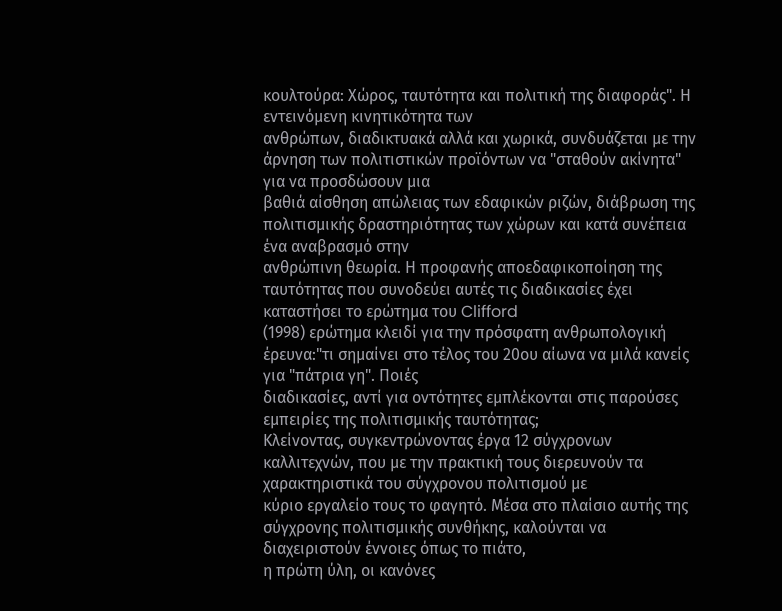κουλτούρα: Χώρος, ταυτότητα και πολιτική της διαφοράς". Η εντεινόμενη κινητικότητα των
ανθρώπων, διαδικτυακά αλλά και χωρικά, συνδυάζεται με την άρνηση των πολιτιστικών προϊόντων να "σταθούν ακίνητα" για να προσδώσουν μια
βαθιά αίσθηση απώλειας των εδαφικών ριζών, διάβρωση της πολιτισμικής δραστηριότητας των χώρων και κατά συνέπεια ένα αναβρασμό στην
ανθρώπινη θεωρία. Η προφανής αποεδαφικοποίηση της ταυτότητας που συνοδεύει αυτές τις διαδικασίες έχει καταστήσει το ερώτημα του Clifford
(1998) ερώτημα κλειδί για την πρόσφατη ανθρωπολογική έρευνα:"τι σημαίνει στο τέλος του 20ου αίωνα να μιλά κανείς για "πάτρια γη". Ποιές
διαδικασίες, αντί για οντότητες εμπλέκονται στις παρούσες εμπειρίες της πολιτισμικής ταυτότητας;
Κλείνοντας, συγκεντρώνοντας έργα 12 σύγχρονων καλλιτεχνών, που με την πρακτική τους διερευνούν τα χαρακτηριστικά του σύγχρονου πολιτισμού με
κύριο εργαλείο τους το φαγητό. Μέσα στο πλαίσιο αυτής της σύγχρονης πολιτισμικής συνθήκης, καλούνται να διαχειριστούν έννοιες όπως το πιάτο,
η πρώτη ύλη, οι κανόνες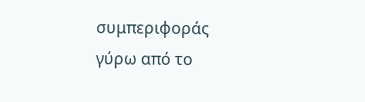συμπεριφοράς γύρω από το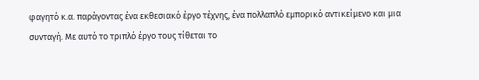φαγητό κ.α. παράγοντας ένα εκθεσιακό έργο τέχνης, ένα πολλαπλό εμπορικό αντικείμενο και μια
συνταγή. Με αυτό το τριπλό έργο τους τίθεται το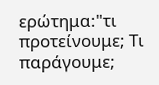ερώτημα:"τι προτείνουμε; Τι παράγουμε;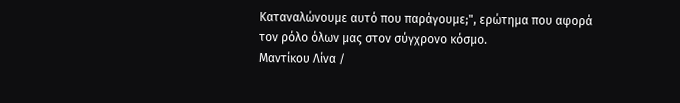Καταναλώνουμε αυτό που παράγουμε;", ερώτημα που αφορά
τον ρόλο όλων μας στον σύγχρονο κόσμο.
Μαντίκου Λίνα /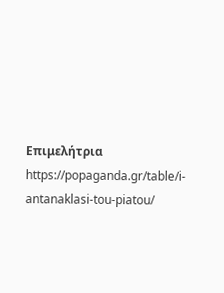Επιμελήτρια
https://popaganda.gr/table/i-antanaklasi-tou-piatou/